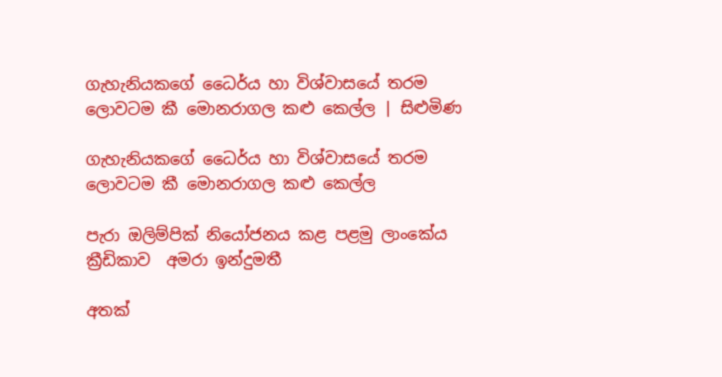ගැහැනියකගේ ධෛර්ය හා විශ්වාසයේ තරම ලොවටම කී මොනරාගල කළු කෙල්ල | සිළුමිණ

ගැහැනියකගේ ධෛර්ය හා විශ්වාසයේ තරම ලොවටම කී මොනරාගල කළු කෙල්ල

පැරා ඔලිම්පික් නියෝජනය කළ පළමු ලාංකේය ක්‍රීඩිකාව  අමරා ඉන්දුමතී

අතක්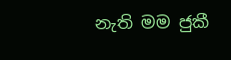නැති මම ජුකී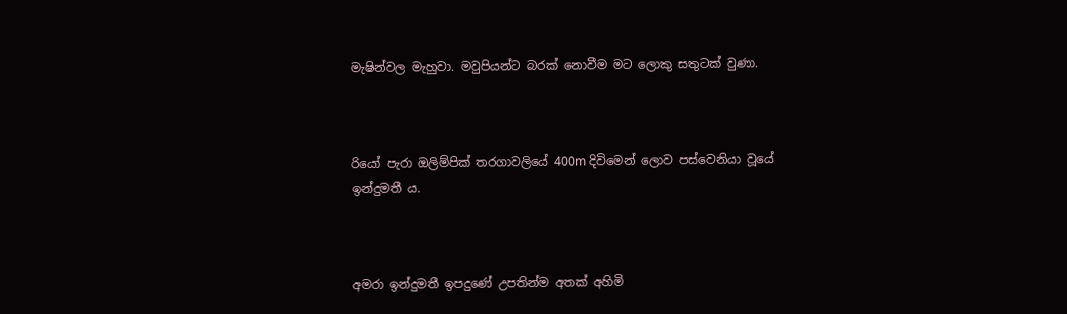මැෂින්වල මැහුවා. මවුපියන්ට බරක් නොවීම මට ලොකු සතුටක් වුණා.



රියෝ පැරා ඔලිම්පික් තරගාවලියේ 400m දිවිමෙන් ලොව පස්වෙනියා වූයේ ඉන්දුමතී ය.



අමරා ඉන්දුමතී ඉපදුණේ උපතින්ම අතක් අහිමි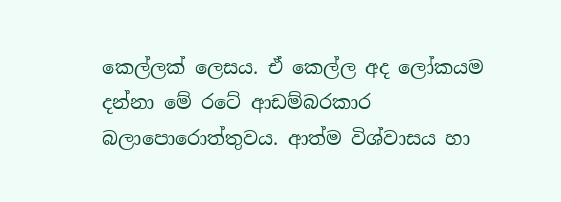කෙල්ලක් ලෙසය. ඒ කෙල්ල අද ලෝකයම දන්නා මේ රටේ ආඩම්බරකාර බලාපොරොත්තුවය. ආත්ම විශ්වාසය හා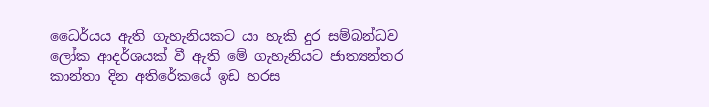ධෛර්යය ඇති ගැහැනියකට යා හැකි දුර සම්බන්ධව ලෝක ආදර්ශයක් වී ඇති මේ ගැහැනියට ජාත්‍යන්තර කාන්තා දින අතිරේකයේ ඉඩ හරස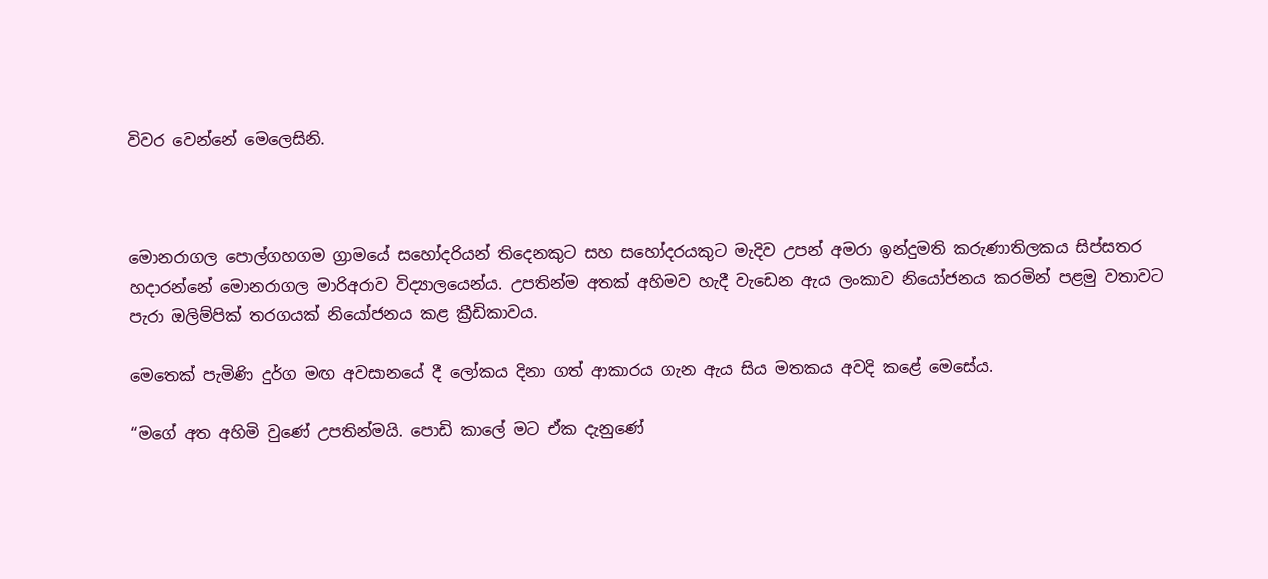විවර වෙන්නේ මෙලෙසිනි.



මොනරාගල පොල්ගහගම ග්‍රාමයේ සහෝදරියන් තිදෙනකුට සහ සහෝදරයකුට මැදිව උපන් අමරා ඉන්දුමති කරුණාතිලකය සිප්සතර හදාරන්නේ මොනරාගල මාරිඅරාව විද්‍යාලයෙන්ය. උපතින්ම අතක් අහිමව හැදී වැඩෙන ඇය ලංකාව නියෝජනය කරමින් පළමු වතාවට පැරා ඔලිම්පික් තරගයක් නියෝජනය කළ ක්‍රීඩිකාවය.

මෙතෙක් පැමිණි දුර්ග මඟ අවසානයේ දී ලෝකය දිනා ගත් ආකාරය ගැන ඇය සිය මතකය අවදි කළේ මෙසේය.

“මගේ අත අහිමි වුණේ උපතින්මයි. පොඩි කාලේ මට ඒක දැනුණේ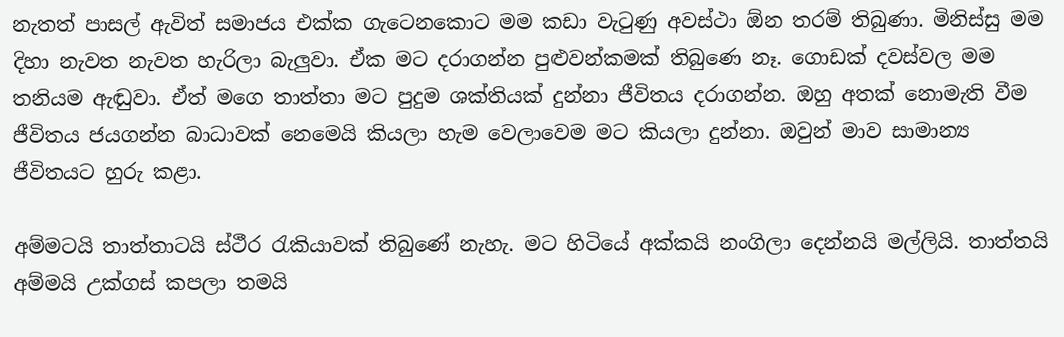නැතත් පාසල් ඇවිත් සමාජය එක්ක ගැටෙනකොට මම කඩා වැටුණු අවස්ථා ඕන තරම් තිබුණා. මිනිස්සු මම දිහා නැවත නැවත හැරිලා බැලුවා. ඒක මට දරාගන්න පුළුවන්කමක් තිබුණෙ නෑ. ගොඩක් දවස්වල මම තනියම ඇඬුවා. ඒත් මගෙ තාත්තා මට පුදුම ශක්තියක් දුන්නා ජීවිතය දරාගන්න. ඔහු අතක් නොමැති වීම ජීවිතය ජයගන්න බාධාවක් නෙමෙයි කියලා හැම වෙලාවෙම මට කියලා දුන්නා. ඔවුන් මාව සාමාන්‍ය ජීවිතයට හුරු කළා.

අම්මටයි තාත්තාටයි ස්ථීර රැකියාවක් තිබුණේ නැහැ. මට හිටියේ අක්කයි නංගිලා දෙන්නයි මල්ලියි. තාත්තයි අම්මයි උක්ගස් කපලා තමයි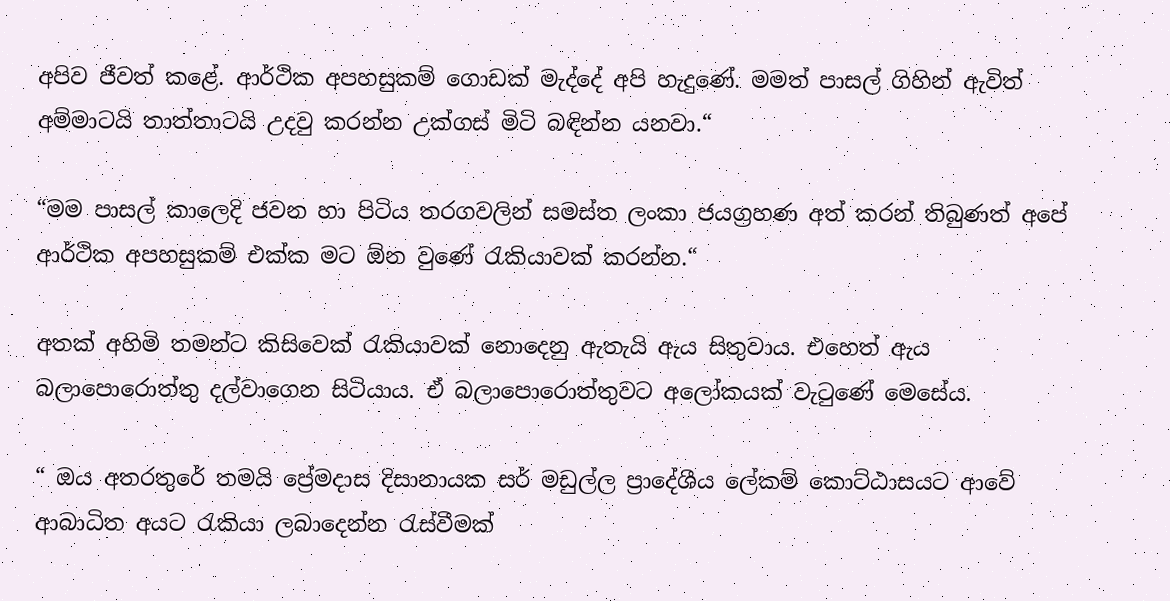අපිව ජීවත් කළේ. ආර්ථික අපහසුකම් ගොඩක් මැද්දේ අපි හැදුණේ. මමත් පාසල් ගිහින් ඇවිත් අම්මාටයි තාත්තාටයි උදවු කරන්න උක්ගස් මිටි බඳින්න යනවා.“

“මම පාසල් කාලෙදි ජවන හා පිටිය තරගවලින් සමස්ත ලංකා ජයග්‍රහණ අත් කරන් තිබුණත් අපේ ආර්ථික අපහසුකම් එක්ක මට ඕන වුණේ රැකියාවක් කරන්න.“

අතක් අහිමි තමන්ට කිසිවෙක් රැකියාවක් නොදෙනු ඇතැයි ඇය සිතුවාය. එහෙත් ඇය බලාපොරොත්තු දල්වාගෙන සිටියාය. ඒ බලාපොරොත්තුවට අලෝකයක් වැටුණේ මෙසේය.

“ ඔය අතරතුරේ තමයි ප්‍රේමදාස දිසානායක සර් මඩුල්ල ප්‍රාදේශීය ලේකම් කොට්ඨාසයට ආවේ ආබාධිත අයට රැකියා ලබාදෙන්න රැස්වීමක්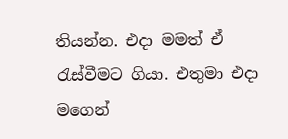තියන්න. එදා මමත් ඒ රැස්වීමට ගියා. එතුමා එදා මගෙන්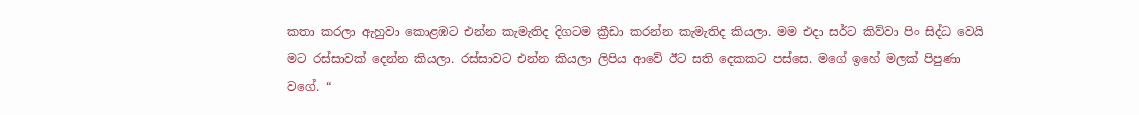කතා කරලා ඇහුවා කොළඹට එන්න කැමැතිද දිගටම ක්‍රීඩා කරන්න කැමැතිද කියලා. මම එදා සර්ට කිව්වා පිං සිද්ධ වෙයි මට රස්සාවක් දෙන්න කියලා. රස්සාවට එන්න කියලා ලිපිය ආවේ ඊට සති දෙකකට පස්සෙ. මගේ ඉහේ මලක් පිපුණා වගේ. “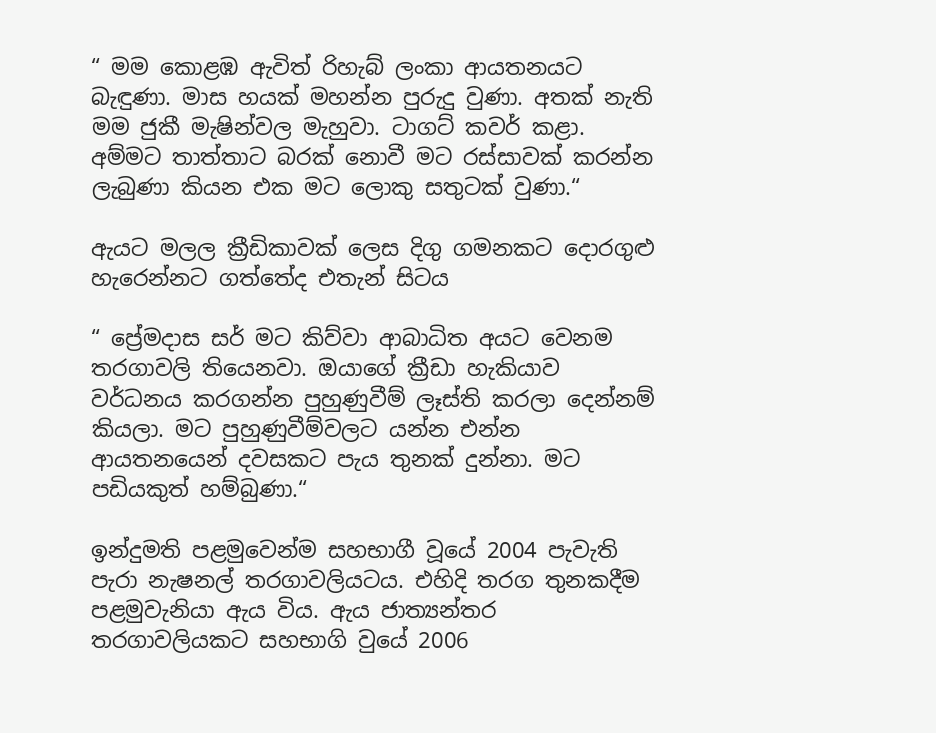“ මම කොළඹ ඇවිත් රිහැබ් ලංකා ආයතනයට බැඳුණා. මාස හයක් මහන්න පුරුදු වුණා. අතක් නැති මම ජුකී මැෂින්වල මැහුවා. ටාගට් කවර් කළා. අම්මට තාත්තාට බරක් නොවී මට රස්සාවක් කරන්න ලැබුණා කියන එක මට ලොකු සතුටක් වුණා.“

ඇයට මලල ක්‍රීඩිකාවක් ලෙස දිගු ගමනකට දොරගුළු හැරෙන්නට ගත්තේද එතැන් සිටය

“ ප්‍රේමදාස සර් මට කිව්වා ආබාධිත අයට වෙනම තරගාවලි තියෙනවා. ඔයාගේ ක්‍රීඩා හැකියාව වර්ධනය කරගන්න පුහුණුවීම් ලෑස්ති කරලා දෙන්නම් කියලා. මට පුහුණුවීම්වලට යන්න එන්න ආයතනයෙන් දවසකට පැය තුනක් දුන්නා. මට පඩියකුත් හම්බුණා.“

ඉන්දුමති පළමුවෙන්ම සහභාගී වූයේ 2004 පැවැති පැරා නැෂනල් තරගාවලියටය. එහිදි තරග තුනකදීම පළමුවැනියා ඇය විය. ඇය ජාත්‍යන්තර තරගාවලියකට සහභාගි වුයේ 2006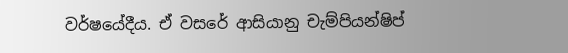වර්ෂයේදීය. ඒ වසරේ ආසියානු චැම්පියන්ෂිප්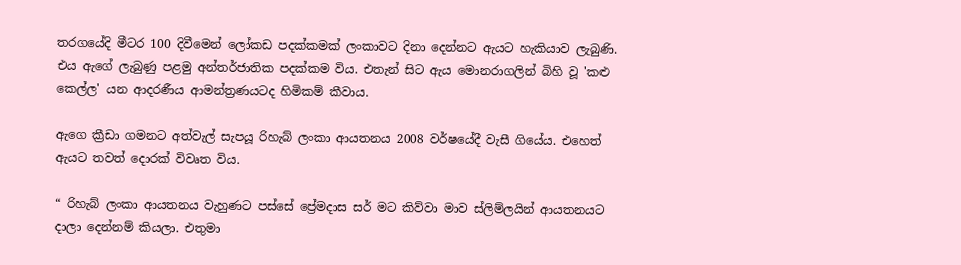තරගයේදි මීටර 100 දිවීමෙන් ලෝකඩ පදක්කමක් ලංකාවට දිනා දෙන්නට ඇයට හැකියාව ලැබුණි. එය ඇගේ ලැබුණු පළමු අන්තර්ජාතික පදක්කම විය. එතැන් සිට ඇය මොනරාගලින් බිහි වූ 'කළු කෙල්ල' යන ආදරණීය ආමන්ත්‍රණයටද හිමිකම් කීවාය.

ඇගෙ ක්‍රීඩා ගමනට අත්වැල් සැපයූ රිහැබ් ලංකා ආයතනය 2008 වර්ෂයේදී වැසී ගියේය. එහෙත් ඇයට තවත් දොරක් විවෘත විය.

“ රිහැබ් ලංකා ආයතනය වැහුණට පස්සේ ප්‍රේමදාස සර් මට කිව්වා මාව ස්ලිම්ලයින් ආයතනයට දාලා දෙන්නම් කියලා. එතුමා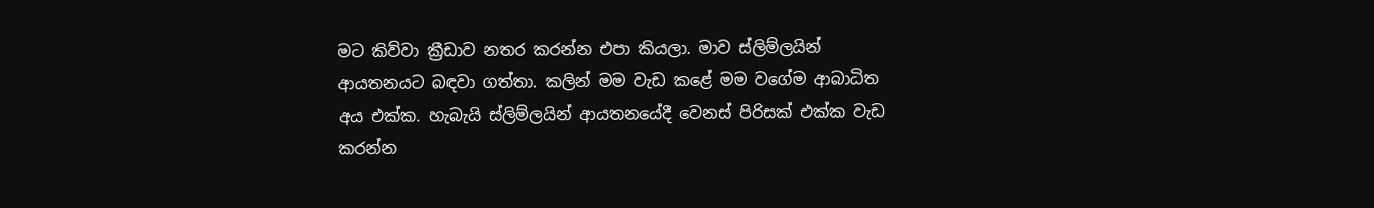මට කිව්වා ක්‍රීඩාව නතර කරන්න එපා කියලා. මාව ස්ලිම්ලයින් ආයතනයට බඳවා ගත්තා. කලින් මම වැඩ කළේ මම වගේම ආබාධිත අය එක්ක. හැබැයි ස්ලිම්ලයින් ආයතනයේදී වෙනස් පිරිසක් එක්ක වැඩ කරන්න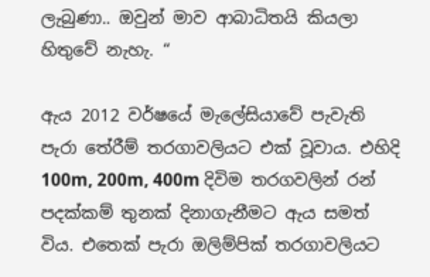ලැබුණා.. ඔවුන් මාව ආබාධිතයි කියලා හිතුවේ නැහැ. “

ඇය 2012 වර්ෂයේ මැලේසියාවේ පැවැති පැරා තේරීම් තරගාවලියට එක් වූවාය. එහිදි 100m, 200m, 400m දිවිම තරගවලින් රන් පදක්කම් තුනක් දිනාගැනීමට ඇය සමත් විය. එතෙක් පැරා ඔලිම්පික් තරගාවලියට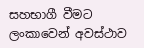සහභාගී වීමට ලංකාවෙන් අවස්ථාව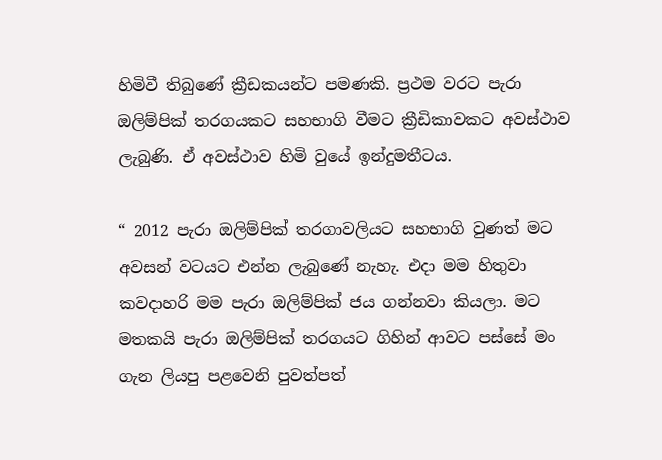හිමිවී තිබුණේ ක්‍රීඩකයන්ට පමණකි. ප්‍රථම වරට පැරා ඔලිම්පික් තරගයකට සහභාගි වීමට ක්‍රීඩිකාවකට අවස්ථාව ලැබුණි. ඒ අවස්ථාව හිමි වුයේ ඉන්දුමතීටය.

“ 2012 පැරා ඔලිම්පික් තරගාවලියට සහභාගි වුණත් මට අවසන් වටයට එන්න ලැබුණේ නැහැ. එදා මම හිතුවා කවදාහරි මම පැරා ඔලිම්පික් ජය ගන්නවා කියලා. මට මතකයි පැරා ඔලිම්පික් තරගයට ගිහින් ආවට පස්සේ මං ගැන ලියපු පළවෙනි පුවත්පත්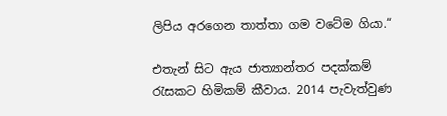ලිපිය අරගෙන තාත්තා ගම වටේම ගියා.“

එතැන් සිට ඇය ජාත්‍යාන්තර පදක්කම් රැසකට හිමිකම් කීවාය. 2014 පැවැත්වුණ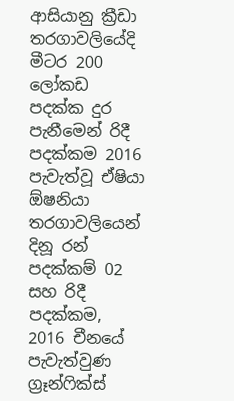ආසියානු ක්‍රීඩා තරගාවලියේදි මීටර 200 ලෝකඩ පදක්ක දුර පැනීමෙන් රිදී පදක්කම 2016 පැවැත්වූ ඒෂියා ඕෂනියා තරගාවලියෙන් දිනූ රන් පදක්කම් 02 සහ රිදී පදක්කම, 2016 චීනයේ පැවැත්වුණ ග්‍රෑන්ෆික්ස්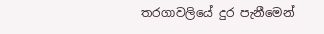තරගාවලියේ දුර පැනීමෙන්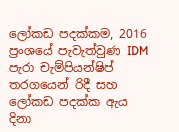ලෝකඩ පදක්කම, 2016 ප්‍රංශයේ පැවැත්වුණ IDM පැරා චැම්පියන්ෂිප් තරගයෙන් රිදී සහ ලෝකඩ පදක්ක ඇය දිනා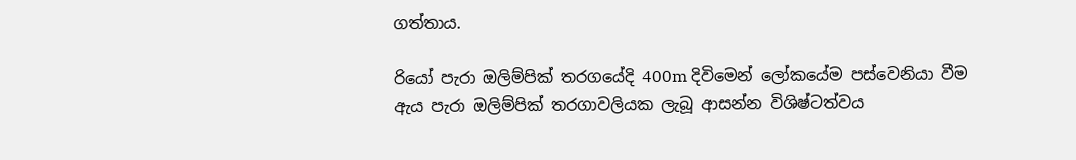ගත්තාය.

රියෝ පැරා ඔලිම්පික් තරගයේදි 400m දිවිමෙන් ලෝකයේම පස්වෙනියා වීම ඇය පැරා ඔලිම්පික් තරගාවලියක ලැබූ ආසන්න විශිෂ්ටත්වය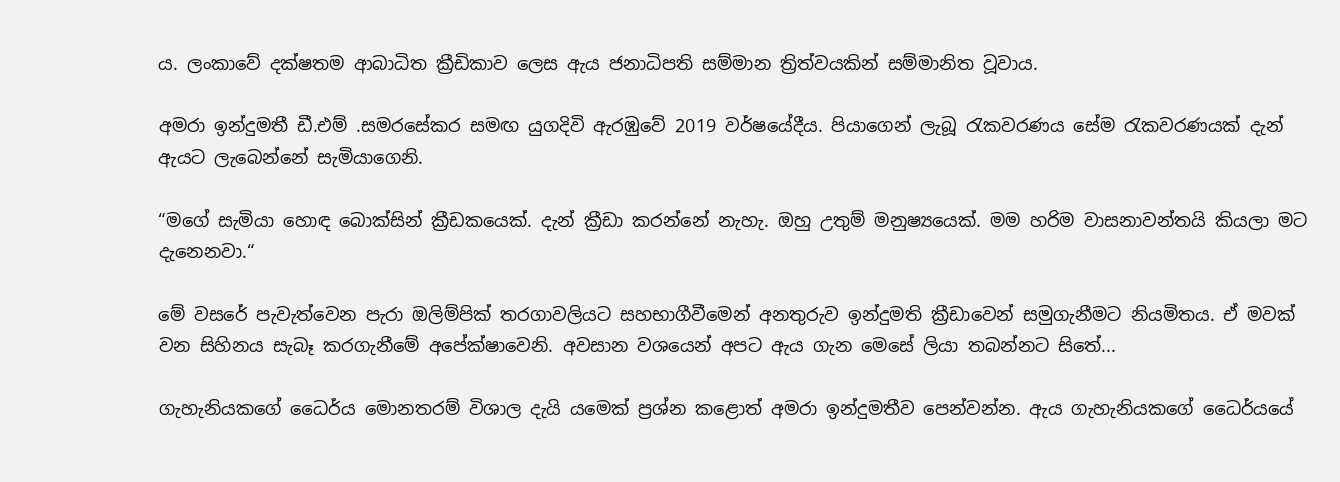ය. ලංකාවේ දක්ෂතම ආබාධිත ක්‍රීඩිකාව ලෙස ඇය ජනාධිපති සම්මාන ත්‍රිත්වයකින් සම්මානිත වූවාය.

අමරා ඉන්දුමතී ඩී.එම් .සමරසේකර සමඟ යුගදිවි ඇරඹුවේ 2019 වර්ෂයේදීය. පියාගෙන් ලැබූ රැකවරණය සේම රැකවරණයක් දැන් ඇයට ලැබෙන්නේ සැමියාගෙනි.

“මගේ සැමියා හොඳ බොක්සින් ක්‍රීඩකයෙක්. දැන් ක්‍රීඩා කරන්නේ නැහැ. ඔහු උතුම් මනුෂ්‍යයෙක්. මම හරිම වාසනාවන්තයි කියලා මට දැනෙනවා.“

මේ වසරේ පැවැත්වෙන පැරා ඔලිම්පික් තරගාවලියට සහභාගීවීමෙන් අනතුරුව ඉන්දුමති ක්‍රීඩාවෙන් සමුගැනීමට නියමිතය. ඒ මවක් වන සිහිනය සැබෑ කරගැනීමේ අපේක්ෂාවෙනි. අවසාන වශයෙන් අපට ඇය ගැන මෙසේ ලියා තබන්නට සිතේ...

ගැහැනියකගේ ධෛර්ය මොනතරම් විශාල දැයි යමෙක් ප්‍රශ්න කළොත් අමරා ඉන්දුමතීව පෙන්වන්න. ඇය ගැහැනියකගේ ධෛර්යයේ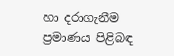හා දරාගැනීම ප්‍රමාණය පිළිබඳ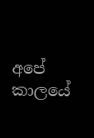අපේ කාලයේ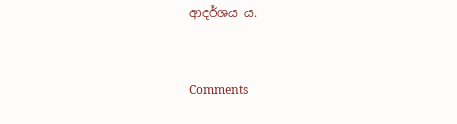ආදර්ශය ය.



Comments